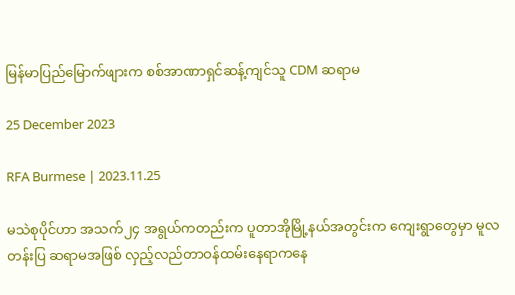မြန်မာပြည်မြောက်ဖျားက စစ်အာဏာရှင်ဆန့်ကျင်သူ CDM ဆရာမ

25 December 2023

RFA Burmese | 2023.11.25

မသဲစုပိုင်ဟာ အသက်၂၄ အရွယ်ကတည်းက ပူတာအိုမြို့နယ်အတွင်းက ကျေးရွာတွေမှာ မူလတန်းပြ ဆရာမအဖြစ် လှည့်လည်တာဝန်ထမ်းနေရာကနေ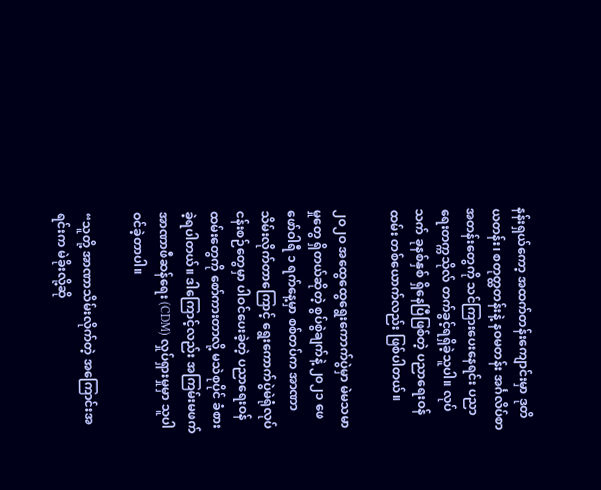နန်းရှယ်ကော့ အထက်တန်းကျောင်းမှာ ဒုတိယတန်း၊ စတုတ္ထတန်းနဲ့ နဝမတန်း အင်္ဂလိပ်စာအတန်းတွေကို သင်ကြားပေးနေရင်း ပညာရေးတက္ကသိုလ် တက်ခွင့်ရရှိခဲ့သူပါ။ လုပ်သက် ခုနစ်နှစ် ရှိနေပြီဖြစ်တဲ့ ပညာရေးဝန်ထမ်း တစ်ယောက်လည်း ဖြစ်ပါတယ်။

၂ဝ၂ဝ အထွေထွေရွေးကောက်ပွဲမှာ မဲမသမာမှုတွေ ရှိတယ်ဆိုတဲ့ စွပ်စွဲချက်နဲ့ ၂၀၂၁ ဖေဖော်ဝါရီ ၁ ရက်နေ့မှာ စစ်တပ်က အာဏာသိမ်းလိုက်တာကြောင့် ရွေးကောက်ပွဲမဲရုံလုပ်ငန်းစဉ်တွေမှာ ပါဝင်ပေးခဲ့တဲ့ ပညာရေးဝန်ထမ်းတွေကို စော်ကားတာလို့ မသဲစုပိုင် ခံစားခဲ့ရပါတယ်။ ဒါကြောင့်လည်း အကြမ်းမဖက်အာဏာဖီဆန်ရေး (CDM) လှုပ်ရှားမှုမှာ သူပါဝင်ခဲ့တာပါ။

“သူတို့ အာဏာသိမ်းလိုက်တဲ့ အကြောင်းအရင်းက မဲခိုးလို့ဆို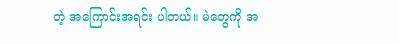တဲ့ အကြောင်းအရင်း ပါတယ်။ မဲတွေကို အ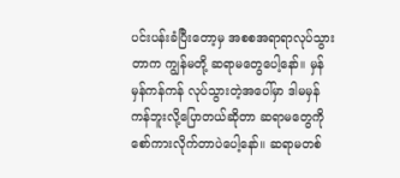ပင်းပန်းခံပြီးတော့မှ အစစအရာရာလုပ်သွားတာက ကျွန်မတို့ ဆရာမတွေပေါ့နော်။ မှန်မှန်ကန်ကန် လုပ်သွားတဲ့အပေါ်မှာ ဒါမမှန်ကန်ဘူးလို့ပြောတယ်ဆိုတာ ဆရာမတွေကို စော်ကားလိုက်တာပဲပေါ့နော်။ ဆရာမတစ်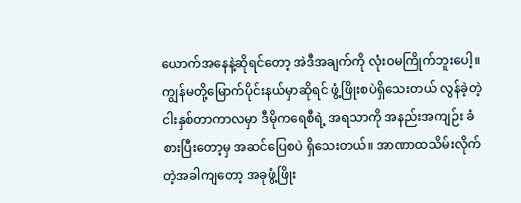ယောက်အနေနဲ့ဆိုရင်တော့ အဲဒီအချက်ကို လုံးဝမကြိုက်ဘူးပေါ့။ ကျွန်မတို့မြောက်ပိုင်းနယ်မှာဆိုရင် ဖွံ့ဖြိုးစပဲရှိသေးတယ် လွန်ခဲ့တဲ့ ငါးနှစ်တာကာလမှာ ဒီမိုကရေစီရဲ့ အရသာကို အနည်းအကျဉ်း ခံစားပြီးတော့မှ အဆင်ပြေစပဲ ရှိသေးတယ်။ အာဏာထသိမ်းလိုက်တဲ့အခါကျတော့ အခုဖွံ့ဖြိုး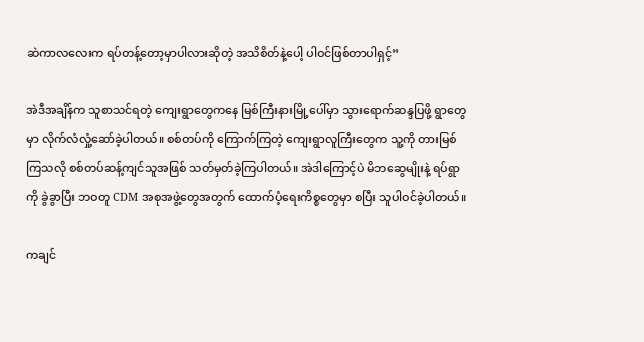ဆဲကာလလေးက ရပ်တန့်တော့မှာပါလားဆိုတဲ့ အသိစိတ်နဲ့ပေါ့ ပါဝင်ဖြစ်တာပါရှင့်”

အဲဒီအချိန်က သူစာသင်ရတဲ့ ကျေးရွာတွေကနေ မြစ်ကြီးနားမြို့ပေါ်မှာ သွားရောက်ဆန္ဒပြဖို့ ရွာတွေမှာ လိုက်လံလှုံ့ဆော်ခဲ့ပါတယ်။ စစ်တပ်ကို ကြောက်ကြတဲ့ ကျေးရွာလူကြီးတွေက သူ့ကို တားမြစ်ကြသလို စစ်တပ်ဆန့်ကျင်သူအဖြစ် သတ်မှတ်ခဲ့ကြပါတယ်။ အဲဒါကြောင့်ပဲ မိဘဆွေမျိုးနဲ့ ရပ်ရွာကို ခွဲခွာပြီး ဘဝတူ CDM အစုအဖွဲ့တွေအတွက် ထောက်ပံ့ရေးကိစ္စတွေမှာ စပြီး သူပါဝင်ခဲ့ပါတယ်။

ကချင်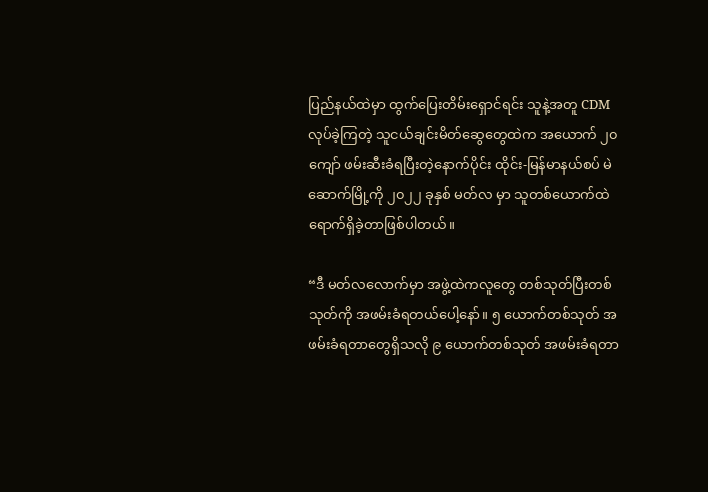ပြည်နယ်ထဲမှာ ထွက်ပြေးတိမ်းရှောင်ရင်း သူနဲ့အတူ CDM လုပ်ခဲ့ကြတဲ့ သူငယ်ချင်းမိတ်ဆွေတွေထဲက အယောက် ၂၀ ကျော် ဖမ်းဆီးခံရပြီးတဲ့နောက်ပိုင်း ထိုင်း-မြန်မာနယ်စပ် မဲဆောက်မြို့ကို ၂၀၂၂ ခုနှစ် မတ်လ မှာ သူတစ်ယောက်ထဲ ရောက်ရှိခဲ့တာဖြစ်ပါတယ်။

“ဒီ မတ်လလောက်မှာ အဖွဲ့ထဲကလူတွေ တစ်သုတ်ပြီးတစ်သုတ်ကို အဖမ်းခံရတယ်ပေါ့နော်။ ၅ ယောက်တစ်သုတ် အဖမ်းခံရတာတွေရှိသလို ၉ ယောက်တစ်သုတ် အဖမ်းခံရတာ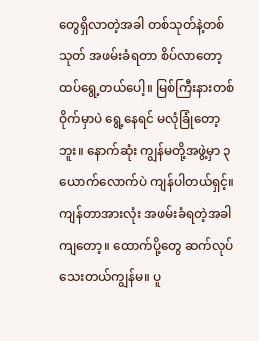တွေရှိလာတဲ့အခါ တစ်သုတ်နဲ့တစ်သုတ် အဖမ်းခံရတာ စိပ်လာတော့ ထပ်ရွေ့တယ်ပေါ့။ မြစ်ကြီးနားတစ်ဝိုက်မှာပဲ ရွေ့နေရင် မလုံခြုံတော့ဘူး။ နောက်ဆုံး ကျွန်မတို့အဖွဲ့မှာ ၃ ယောက်လောက်ပဲ ကျန်ပါတယ်ရှင့်။ ကျန်တာအားလုံး အဖမ်းခံရတဲ့အခါကျတော့။ ထောက်ပို့တွေ ဆက်လုပ်သေးတယ်ကျွန်မ။ ပူ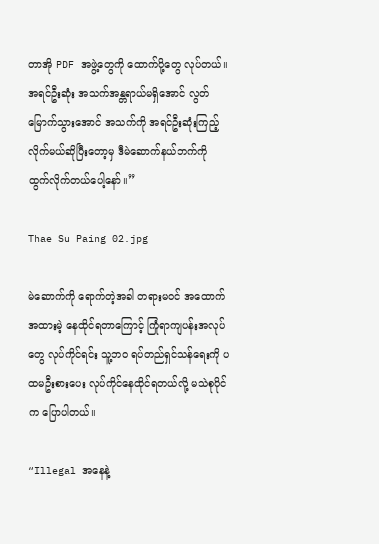တာအို PDF အဖွဲ့တွေကို ထောက်ပို့တွေ လုပ်တယ်။ အရင်ဦးဆုံး အသက်အန္တရာယ်မရှိအောင် လွတ်မြောက်သွားအောင် အသက်ကို အရင်ဦးဆုံးကြည့်လိုက်မယ်ဆိုပြီးတော့မှ ဒီမဲဆောက်နယ်ဘက်ကို ထွက်လိုက်တယ်ပေါ့နော်။”

Thae Su Paing 02.jpg

မဲဆောက်ကို ရောက်တဲ့အခါ တရားမဝင် အထောက်အထားမဲ့ နေထိုင်ရတာကြောင့် ကြုံရာကျပန်းအလုပ်တွေ လုပ်ကိုင်ရင်း သူ့ဘဝ ရပ်တည်ရှင်သန်ရေးကို ပထမဦးစားပေး လုပ်ကိုင်နေထိုင်ရတယ်လို့ မသဲစုပိုင်က ပြောပါတယ်။

“Illegal အနေနဲ့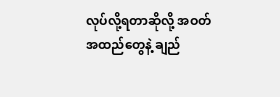လုပ်လို့ရတာဆိုလို့ အဝတ်အထည်တွေနဲ့ ချည်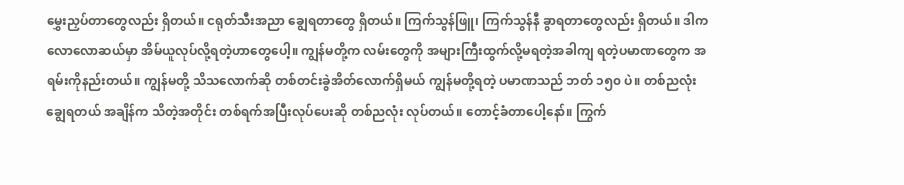မွှေးညှပ်တာတွေလည်း ရှိတယ်။ ငရုတ်သီးအညာ ချွေရတာတွေ ရှိတယ်။ ကြက်သွန်ဖြူ၊ ကြက်သွန်နီ ခွာရတာတွေလည်း ရှိတယ်။ ဒါက လောလောဆယ်မှာ အိမ်ယူလုပ်လို့ရတဲ့ဟာတွေပေါ့။ ကျွန်မတို့က လမ်းတွေကို အများကြီးထွက်လို့မရတဲ့အခါကျ ရတဲ့ပမာဏတွေက အရမ်းကိုနည်းတယ်။ ကျွန်မတို့ သိသလောက်ဆို တစ်တင်းခွဲအိတ်လောက်ရှိမယ် ကျွန်မတို့ရတဲ့ ပမာဏသည် ဘတ် ၁၅၀ ပဲ။ တစ်ညလုံးချွေရတယ် အချိန်က သိတဲ့အတိုင်း တစ်ရက်အပြီးလုပ်ပေးဆို တစ်ညလုံး လုပ်တယ်။ တောင့်ခံတာပေါ့နော်။ ကြွက်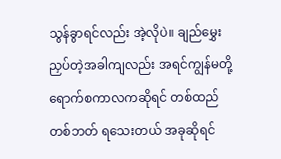သွန်ခွာရင်လည်း အဲ့လိုပဲ။ ချည်မွှေးညှပ်တဲ့အခါကျလည်း အရင်ကျွန်မတို့ ရောက်စကာလကဆိုရင် တစ်ထည်တစ်ဘတ် ရသေးတယ် အခုဆိုရင်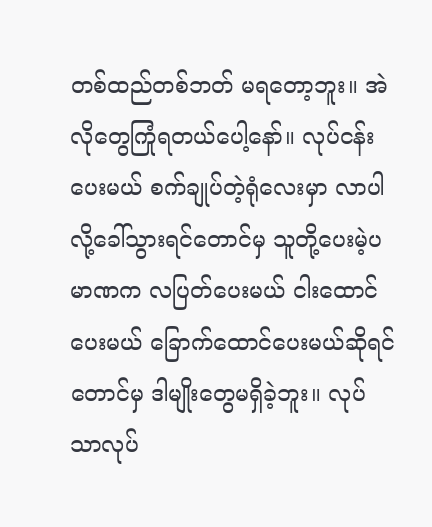တစ်ထည်တစ်ဘတ် မရတော့ဘူး။ အဲလိုတွေကြုံရတယ်ပေါ့နော်။ လုပ်ငန်းပေးမယ် စက်ချုပ်တဲ့ရုံလေးမှာ လာပါလို့ခေါ်သွားရင်တောင်မှ သူတို့ပေးမဲ့ပမာဏက လပြတ်ပေးမယ် ငါးထောင်ပေးမယ် ခြောက်ထောင်ပေးမယ်ဆိုရင်တောင်မှ ဒါမျိုးတွေမရှိခဲ့ဘူး။ လုပ်သာလုပ်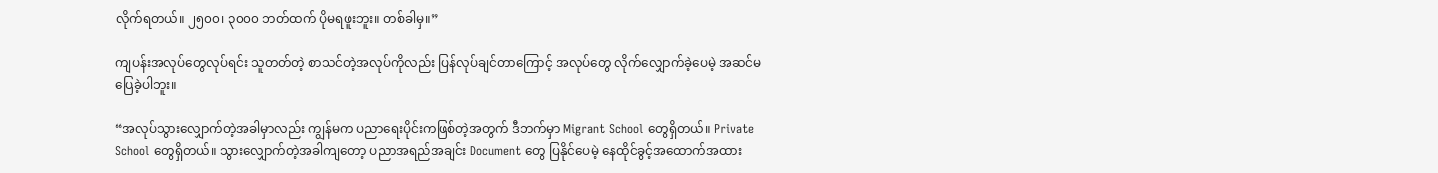လိုက်ရတယ်။ ၂၅၀၀၊ ၃၀၀၀ ဘတ်ထက် ပိုမရဖူးဘူး။ တစ်ခါမှ။”

ကျပန်းအလုပ်တွေလုပ်ရင်း သူတတ်တဲ့ စာသင်တဲ့အလုပ်ကိုလည်း ပြန်လုပ်ချင်တာကြောင့် အလုပ်တွေ လိုက်လျှောက်ခဲ့ပေမဲ့ အဆင်မပြေခဲ့ပါဘူး။

“အလုပ်သွားလျှောက်တဲ့အခါမှာလည်း ကျွန်မက ပညာရေးပိုင်းကဖြစ်တဲ့အတွက် ဒီဘက်မှာ Migrant School တွေရှိတယ်။ Private School တွေရှိတယ်။ သွားလျှောက်တဲ့အခါကျတော့ ပညာအရည်အချင်း Document တွေ ပြနိုင်ပေမဲ့ နေထိုင်ခွင့်အထောက်အထား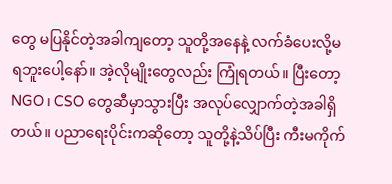တွေ မပြနိုင်တဲ့အခါကျတော့ သူတို့အနေနဲ့ လက်ခံပေးလို့မရဘူးပေါ့နော်။ အဲ့လိုမျိုးတွေလည်း ကြုံရတယ်။ ပြီးတော့ NGO၊ CSO တွေဆီမှာသွားပြီး အလုပ်လျှောက်တဲ့အခါရှိတယ်။ ပညာရေးပိုင်းကဆိုတော့ သူတို့နဲ့သိပ်ပြီး ကီးမကိုက်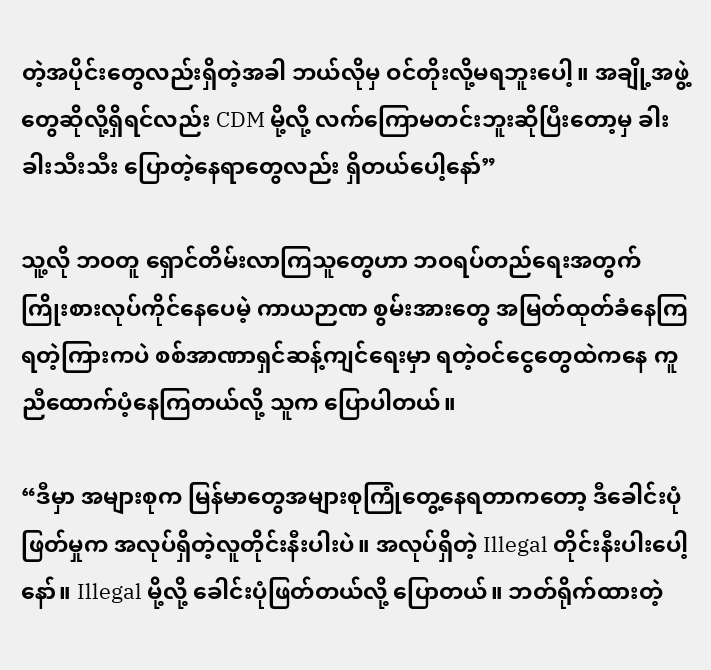တဲ့အပိုင်းတွေလည်းရှိတဲ့အခါ ဘယ်လိုမှ ဝင်တိုးလို့မရဘူးပေါ့။ အချို့အဖွဲ့တွေဆိုလို့ရှိရင်လည်း CDM မို့လို့ လက်ကြောမတင်းဘူးဆိုပြီးတော့မှ ခါးခါးသီးသီး ပြောတဲ့နေရာတွေလည်း ရှိတယ်ပေါ့နော်”

သူ့လို ဘဝတူ ရှောင်တိမ်းလာကြသူတွေဟာ ဘဝရပ်တည်ရေးအတွက် ကြိုးစားလုပ်ကိုင်နေပေမဲ့ ကာယဉာဏ စွမ်းအားတွေ အမြတ်ထုတ်ခံနေကြရတဲ့ကြားကပဲ စစ်အာဏာရှင်ဆန့်ကျင်ရေးမှာ ရတဲ့ဝင်ငွေတွေထဲကနေ ကူညီထောက်ပံ့နေကြ‌တယ်လို့ သူက ပြောပါတယ်။

“ဒီမှာ အများစုက မြန်မာတွေအများစုကြုံတွေ့နေရတာကတော့ ဒီခေါင်းပုံဖြတ်မှုက အလုပ်ရှိတဲ့လူတိုင်းနီးပါးပဲ။ အလုပ်ရှိတဲ့ Illegal တိုင်းနီးပါးပေါ့နော်။ Illegal မို့လို့ ခေါင်းပုံဖြတ်တယ်လို့ ပြောတယ်။ ဘတ်ရိုက်ထားတဲ့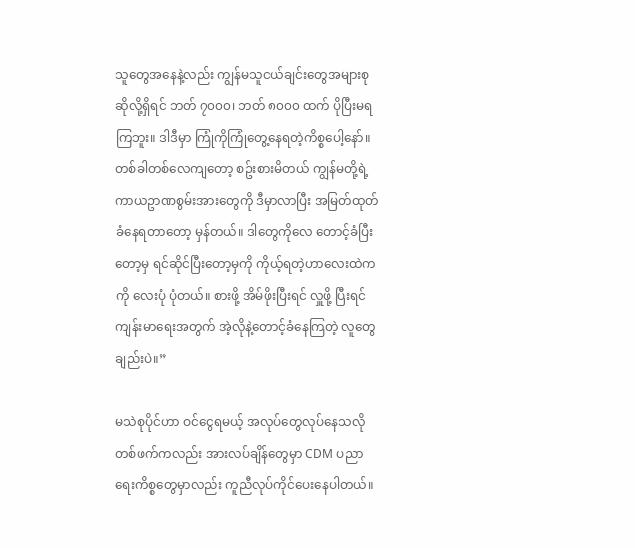သူတွေအနေနဲ့လည်း ကျွန်မသူငယ်ချင်းတွေအများစုဆိုလို့ရှိရင် ဘတ် ၇၀၀၀၊ ဘတ် ၈၀၀၀ ထက် ပိုပြီးမရကြဘူး။ ဒါဒီမှာ ကြုံကိုကြုံတွေ့နေရတဲ့ကိစ္စပေါ့နော်။ တစ်ခါတစ်လေကျတော့ စဥ်းစားမိတယ် ကျွန်မတို့ရဲ့ ကာယဥာဏစွမ်းအားတွေကို ဒီမှာလာပြီး အမြတ်ထုတ်ခံနေရတာတော့ မှန်တယ်။ ဒါတွေကိုလေ တောင့်ခံပြီးတော့မှ ရင်ဆိုင်ပြီးတော့မှကို ကိုယ့်ရတဲ့ဟာလေးထဲကကို လေးပုံ ပုံတယ်။ စားဖို့ အိမ်ဖိုးပြီးရင် လှူဖို့ ပြီးရင်ကျန်းမာရေးအတွက် အဲ့လိုနဲ့တောင့်ခံနေကြတဲ့ လူတွေချည်းပဲ။”

မသဲစုပိုင်ဟာ ဝင်ငွေရမယ့် အလုပ်တွေလုပ်နေသလို တစ်ဖက်ကလည်း အားလပ်ချိန်တွေမှာ CDM ပညာရေးကိစ္စတွေမှာလည်း ကူညီလုပ်ကိုင်ပေးနေပါတယ်။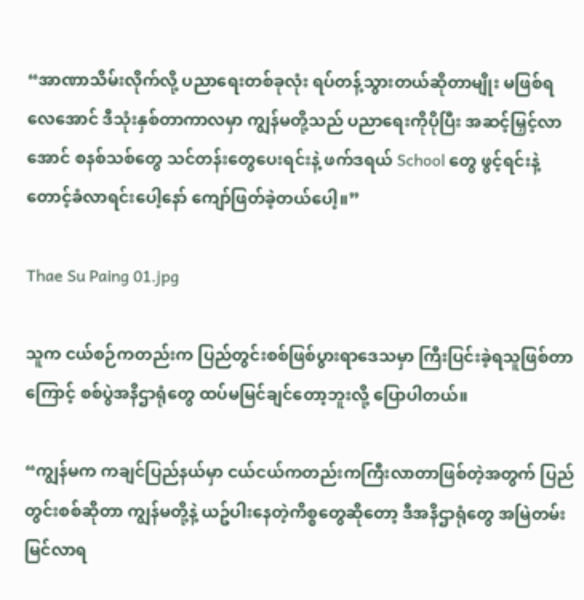“အာဏာသိမ်းလိုက်လို့ ပညာရေးတစ်ခုလုံး ရပ်တန့်သွားတယ်ဆိုတာမျိုး မဖြစ်ရလေအောင် ဒီသုံးနှစ်တာကာလမှာ ကျွန်မတို့သည် ပညာရေးကိုပိုပြီး အဆင့်မြှင့်လာအောင် စနစ်သစ်တွေ သင်တန်းတွေပေးရင်းနဲ့ ဖက်ဒရယ် School တွေ ဖွင့်ရင်းနဲ့ တောင့်ခံလာရင်းပေါ့နော် ကျော်ဖြတ်ခဲ့တယ်ပေါ့။”

Thae Su Paing 01.jpg

သူက ငယ်စဉ်ကတည်းက ပြည်တွင်းစစ်ဖြစ်ပွားရာဒေသမှာ ကြီးပြင်းခဲ့ရသူဖြစ်တာကြောင့် စစ်ပွဲအနိဌာရုံတွေ ထပ်မမြင်ချင်တော့ဘူးလို့ ပြောပါတယ်။

“ကျွန်မက ကချင်ပြည်နယ်မှာ ငယ်ငယ်ကတည်းကကြီးလာတာဖြစ်တဲ့အတွက် ပြည်တွင်းစစ်ဆိုတာ ကျွန်မတို့နဲ့ ယဥ်ပါးနေတဲ့ကိစ္စတွေဆိုတော့ ဒီအနိဌာရုံတွေ အမြဲတမ်းမြင်လာရ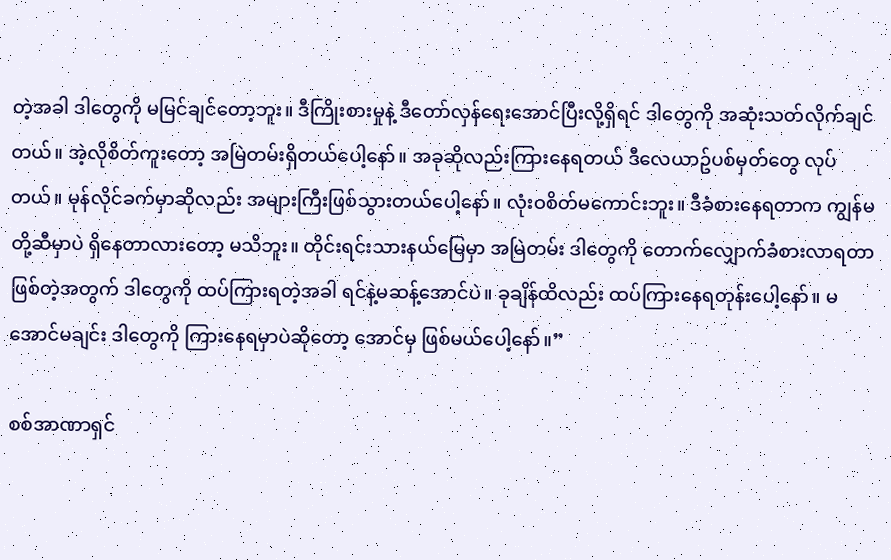တဲ့အခါ ဒါတွေကို မမြင်ချင်တော့ဘူး။ ဒီကြိုးစားမှုနဲ့ ဒီတော်လှန်ရေးအောင်ပြီးလို့ရှိရင် ဒါတွေကို အဆုံးသတ်လိုက်ချင်တယ်။ အဲ့လိုစိတ်ကူးတော့ အမြဲတမ်းရှိတယ်ပေါ့နော်။ အခုဆိုလည်းကြားနေရတယ် ဒီလေယာဥ်ပစ်မှတ်တွေ လုပ်တယ်။ မုန်လိုင်ခက်မှာဆိုလည်း အများကြီးဖြစ်သွားတယ်ပေါ့နော်။ လုံးဝစိတ်မကောင်းဘူး။ ဒီခံစားနေရတာက ကျွန်မတို့ဆီမှာပဲ ရှိနေတာလားတော့ မသိဘူး။ တိုင်းရင်းသားနယ်မြေမှာ အမြဲတမ်း ဒါတွေကို တောက်လျှောက်ခံစားလာရတာ ဖြစ်တဲ့အတွက် ဒါတွေကို ထပ်ကြားရတဲ့အခါ ရင်နဲ့မဆန့်အောင်ပဲ။ ခုချိန်ထိလည်း ထပ်ကြားနေရတုန်းပေါ့နော်။ မအောင်မချင်း ဒါတွေကို ကြားနေရမှာပဲဆို‌တော့ အောင်မှ ဖြစ်မယ်ပေါ့နော်။”

စစ်အာဏာရှင်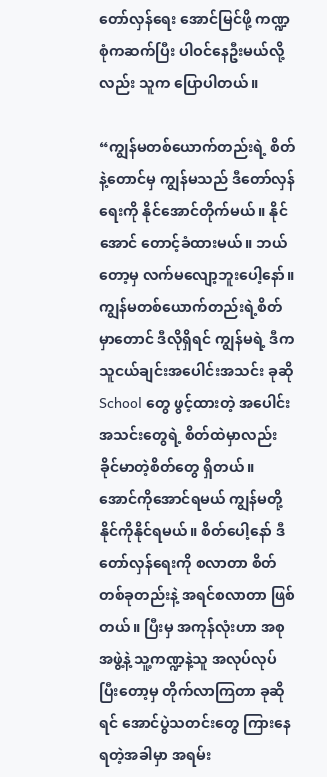တော်လှန်ရေး အောင်မြင်ဖို့ ကဏ္ဍစုံကဆက်ပြီး ပါဝင်နေဦးမယ်လို့လည်း သူက ပြောပါတယ်။

“ကျွန်မတစ်ယောက်တည်းရဲ့ စိတ်နဲ့တောင်မှ ကျွန်မသည် ဒီတော်လှန်ရေးကို နိုင်အောင်တိုက်မယ်။ နိုင်အောင် တောင့်ခံထားမယ်။ ဘယ်တော့မှ လက်မလျော့ဘူးပေါ့နော်။ ကျွန်မတစ်ယောက်တည်းရဲ့စိတ်မှာတောင် ဒီလိုရှိရင် ကျွန်မရဲ့ ဒီက သူငယ်ချင်းအပေါင်းအသင်း ခုဆို School တွေ ဖွင့်ထားတဲ့ အပေါင်းအသင်းတွေရဲ့ စိတ်ထဲမှာလည်း ခိုင်မာတဲ့စိတ်တွေ ရှိတယ်။ အောင်ကိုအောင်ရမယ် ကျွန်မတို့ နိုင်ကိုနိုင်ရမယ်။ စိတ်ပေါ့နော် ဒီတော်လှန်ရေးကို စလာတာ စိတ်တစ်ခုတည်းနဲ့ အရင်စလာတာ ဖြစ်တယ်။ ပြီးမှ အကုန်လုံးဟာ အစုအဖွဲ့နဲ့ သူ့ကဏ္ဍနဲ့သူ အလုပ်လုပ်ပြီးတော့မှ တိုက်လာကြတာ ခုဆိုရင် အောင်ပွဲသတင်းတွေ ကြားနေရတဲ့အခါမှာ အရမ်း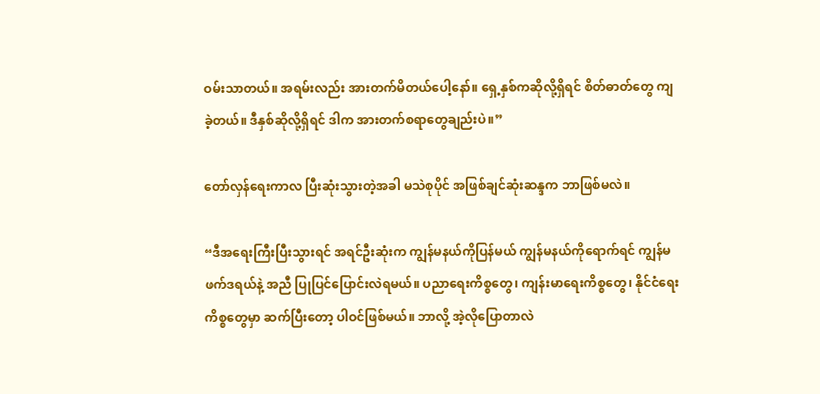ဝမ်းသာတယ်။ အရမ်းလည်း အားတက်မိတယ်ပေါ့နော်။ ရှေ့နှစ်ကဆိုလို့ရှိရင် စိတ်ဓာတ်တွေ ကျခဲ့တယ်။ ဒီနှစ်ဆိုလို့ရှိရင် ဒါက အားတက်စရာတွေချည်းပဲ။”

တော်လှန်ရေးကာလ ပြီးဆုံးသွားတဲ့အခါ မသဲစုပိုင် အဖြစ်ချင်ဆုံးဆန္ဒက ဘာဖြစ်မလဲ။

“ဒီအရေးကြီးပြီးသွားရင် အရင်ဦးဆုံးက ကျွန်မနယ်ကိုပြန်မယ် ကျွန်မနယ်ကိုရောက်ရင် ကျွန်မဖက်ဒရယ်နဲ့ အညီ ပြုပြင်ပြောင်းလဲရမယ်။ ပညာရေးကိစ္စတွေ၊ ကျန်းမာရေးကိစ္စတွေ၊ နိုင်ငံရေးကိစ္စတွေမှာ ဆက်ပြီးတော့ ပါဝင်ဖြစ်မယ်။ ဘာလို့ အဲ့လိုပြောတာလဲ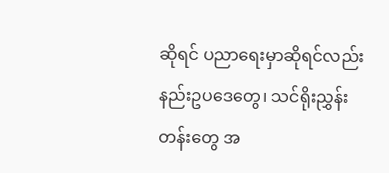ဆိုရင် ပညာရေးမှာဆိုရင်လည်း နည်းဥပဒေတွေ၊ သင်ရိုးညွှန်းတန်းတွေ အ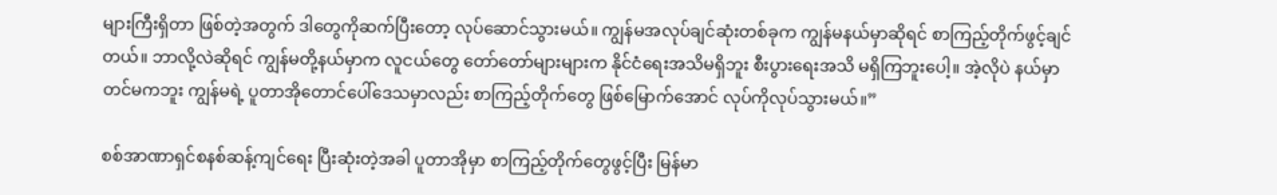များကြီးရှိတာ ဖြစ်တဲ့အတွက် ဒါတွေကိုဆက်ပြီးတော့ လုပ်ဆောင်သွားမယ်။ ကျွန်မအလုပ်ချင်ဆုံးတစ်ခုက ကျွန်မနယ်မှာဆိုရင် စာကြည့်တိုက်ဖွင့်ချင်တယ်။ ဘာလို့လဲဆိုရင် ကျွန်မတို့နယ်မှာက လူငယ်တွေ တော်တော်များများက နိုင်ငံရေးအသိမရှိဘူး စီးပွားရေးအသိ မရှိကြဘူးပေါ့။ အဲ့လိုပဲ နယ်မှာတင်မကဘူး ကျွန်မရဲ့ ပူတာအိုတောင်ပေါ်ဒေသမှာလည်း စာကြည့်တိုက်တွေ ဖြစ်မြောက်အောင် လုပ်ကိုလုပ်သွားမယ်။”

စစ်အာဏာရှင်စနစ်ဆန့်ကျင်ရေး ပြီးဆုံးတဲ့အခါ ပူတာအိုမှာ စာကြည့်တိုက်တွေဖွင့်ပြီး မြန်မာ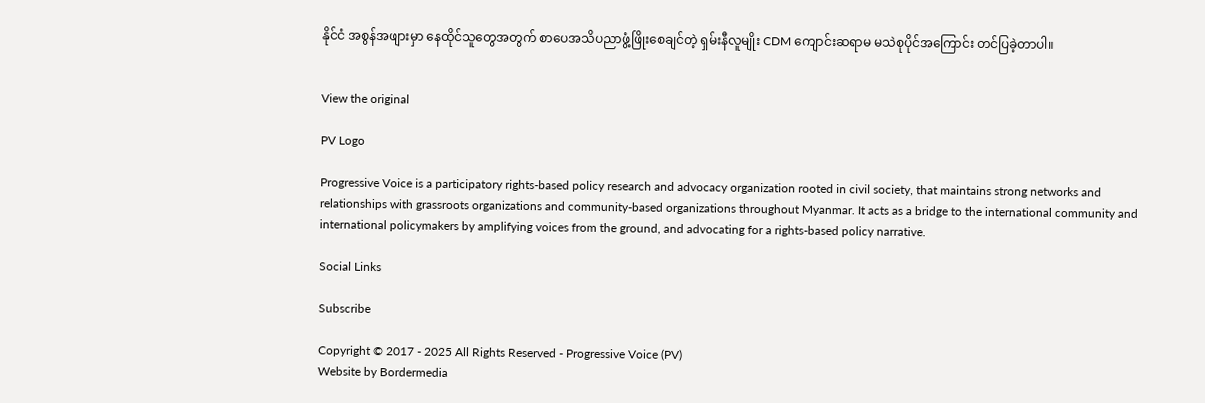နိုင်ငံ အစွန်အဖျားမှာ နေထိုင်သူတွေအတွက် စာပေအသိပညာဖွံ့ဖြိုးစေချင်တဲ့ ရှမ်းနီလူမျိုး CDM ကျောင်းဆရာမ မသဲစုပိုင်အကြောင်း တင်ပြခဲ့တာပါ။


View the original

PV Logo

Progressive Voice is a participatory rights-based policy research and advocacy organization rooted in civil society, that maintains strong networks and relationships with grassroots organizations and community-based organizations throughout Myanmar. It acts as a bridge to the international community and international policymakers by amplifying voices from the ground, and advocating for a rights-based policy narrative.

Social Links

Subscribe

Copyright © 2017 - 2025 All Rights Reserved - Progressive Voice (PV)
Website by Bordermedia